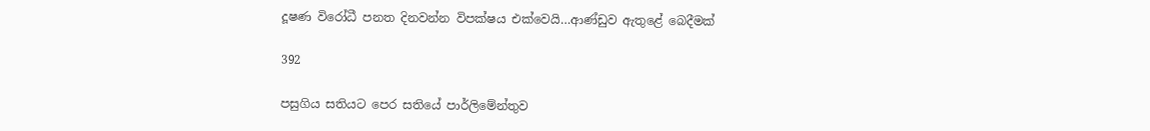දූෂණ විරෝධී පනත දිනවන්න විපක්ෂය එක්වෙයි…ආණ්ඩුව ඇතුළේ බෙදීමක්

392

පසුගිය සතියට පෙර සතියේ පාර්ලිමේන්තුව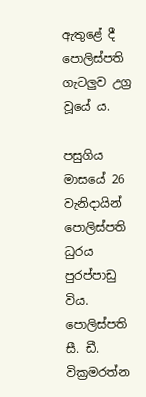ඇතුළේ දී පොලිස්පති ගැටලුව උග්‍ර වූයේ ය.

පසුගිය මාසයේ 26 වැනිදායින් පොලිස්පති ධුරය පුරප්පාඩු විය. පොලිස්පති සී. ඩී. වික්‍රමරත්න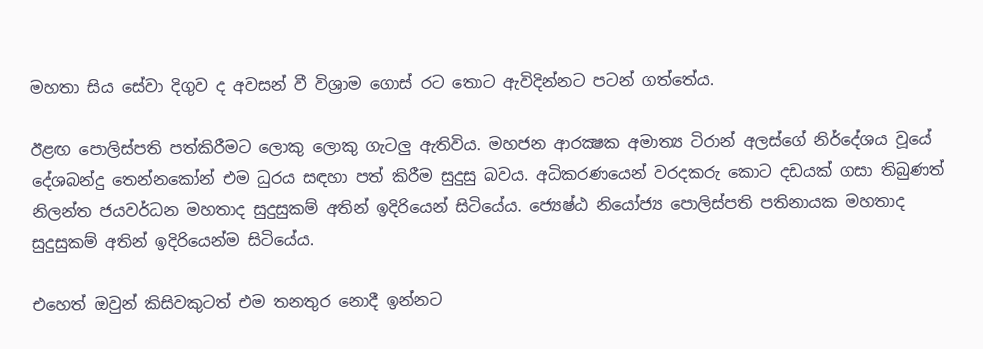මහතා සිය සේවා දිගුව ද අවසන් වී විශ්‍රාම ගොස් රට තොට ඇවිදින්නට පටන් ගත්තේය.

ඊළඟ පොලිස්පති පත්කිරීමට ලොකු ලොකු ගැටලු ඇතිවිය. මහජන ආරක්‍ෂක අමාත්‍ය ටිරාන් අලස්ගේ නිර්දේශය වූයේ දේශබන්දු තෙන්නකෝන් එම ධුරය සඳහා පත් කිරීම සුදුසු බවය. අධිකරණයෙන් වරදකරු කොට දඩයක් ගසා තිබුණත් නිලන්ත ජයවර්ධන මහතාද සුදුසුකම් අතින් ඉදිරියෙන් සිටියේය. ජ්‍යෙෂ්ඨ නියෝජ්‍ය පොලිස්පති පතිනායක මහතාද සුදුසුකම් අතින් ඉදිරියෙන්ම සිටියේය.

එහෙත් ඔවුන් කිසිවකුටත් එම තනතුර නොදී ඉන්නට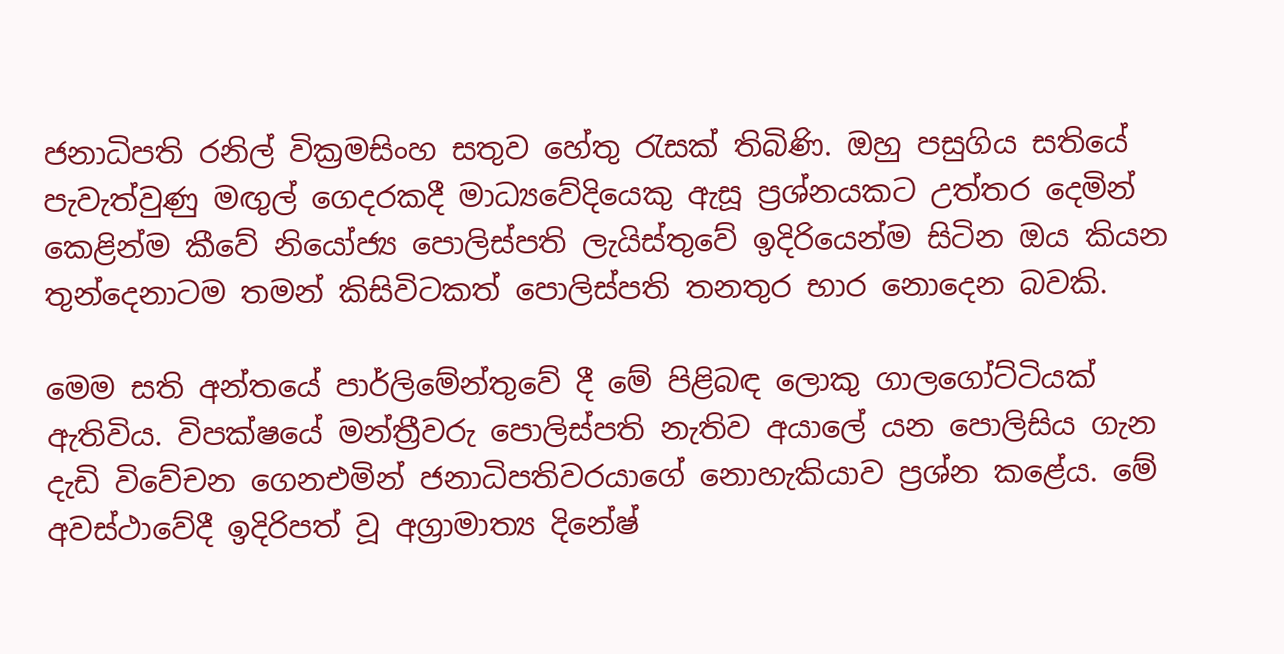ජනාධිපති රනිල් වික්‍රමසිංහ සතුව හේතු රැසක් තිබිණි. ඔහු පසුගිය සතියේ පැවැත්වුණු මඟුල් ගෙදරකදී මාධ්‍යවේදියෙකු ඇසූ ප්‍රශ්නයකට උත්තර දෙමින් කෙළින්ම කීවේ නියෝජ්‍ය පොලිස්පති ලැයිස්තුවේ ඉදිරියෙන්ම සිටින ඔය කියන තුන්දෙනාටම තමන් කිසිවිටකත් පොලිස්පති තනතුර භාර නොදෙන බවකි.

මෙම සති අන්තයේ පාර්ලිමේන්තුවේ දී මේ පිළිබඳ ලොකු ගාලගෝට්ටියක් ඇතිවිය. විපක්ෂයේ මන්ත්‍රීවරු පොලිස්පති නැතිව අයාලේ යන පොලිසිය ගැන දැඩි විවේචන ගෙනඑමින් ජනාධිපතිවරයාගේ නොහැකියාව ප්‍රශ්න කළේය. මේ අවස්ථාවේදී ඉදිරිපත් වූ අග්‍රාමාත්‍ය දිනේෂ්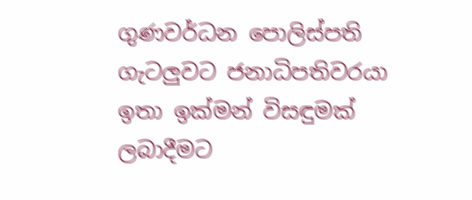ගුණවර්ධන පොලිස්පති ගැටලුවට ජනාධිපතිවරයා ඉතා ඉක්මන් විසඳුමක් ලබාදීමට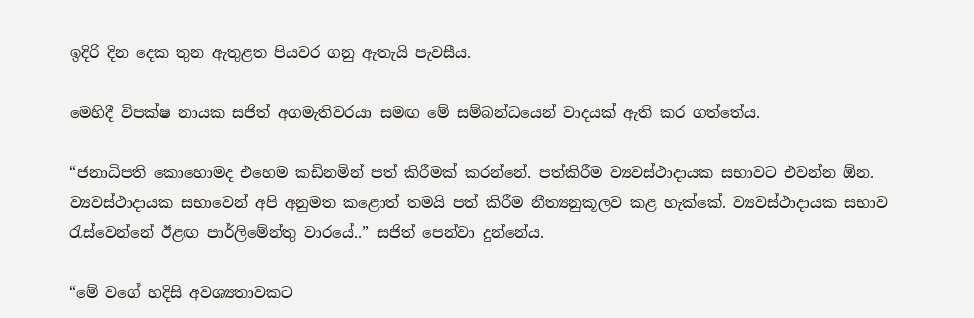ඉදිරි දින දෙක තුන ඇතුළත පියවර ගනු ඇතැයි පැවසීය.

මෙහිදී විපක්ෂ නායක සජිත් අගමැතිවරයා සමඟ මේ සම්බන්ධයෙන් වාදයක් ඇති කර ගත්තේය.

“ජනාධිපති කොහොමද එහෙම කඩිනමින් පත් කිරීමක් කරන්නේ. පත්කිරීම ව්‍යවස්ථාදායක සභාවට එවන්න ඕන. ව්‍යවස්ථාදායක සභාවෙන් අපි අනුමත කළොත් තමයි පත් කිරීම නීත්‍යනුකූලව කළ හැක්කේ. ව්‍යවස්ථාදායක සභාව රැස්වෙන්නේ ඊළඟ පාර්ලිමේන්තු වාරයේ..” සජිත් පෙන්වා දුන්නේය.

“මේ වගේ හදිසි අවශ්‍යතාවකට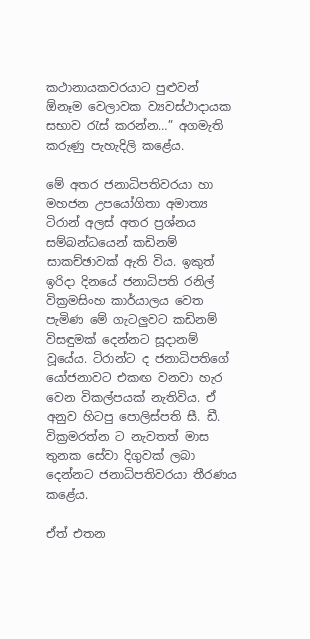කථානායකවරයාට පුළුවන් ඕනෑම වෙලාවක ව්‍යවස්ථාදායක සභාව රැස් කරන්න…” අගමැති කරුණු පැහැදිලි කළේය.

මේ අතර ජනාධිපතිවරයා හා මහජන උපයෝගිතා අමාත්‍ය ටිරාන් අලස් අතර ප්‍රශ්නය සම්බන්ධයෙන් කඩිනම් සාකච්ඡාවක් ඇති විය. ඉකුත් ඉරිදා දිනයේ ජනාධිපති රනිල් වික්‍රමසිංහ කාර්යාලය වෙත පැමිණ මේ ගැටලුවට කඩිනම් විසඳුමක් දෙන්නට සූදානම් වූයේය. ටිරාන්ට ද ජනාධිපතිගේ යෝජනාවට එකඟ වනවා හැර වෙන විකල්පයක් නැතිවිය. ඒ අනුව හිටපු පොලිස්පති සී. ඩී. වික්‍රමරත්න ට නැවතත් මාස තුනක සේවා දිගුවක් ලබා දෙන්නට ජනාධිපතිවරයා තීරණය කළේය.

ඒත් එතන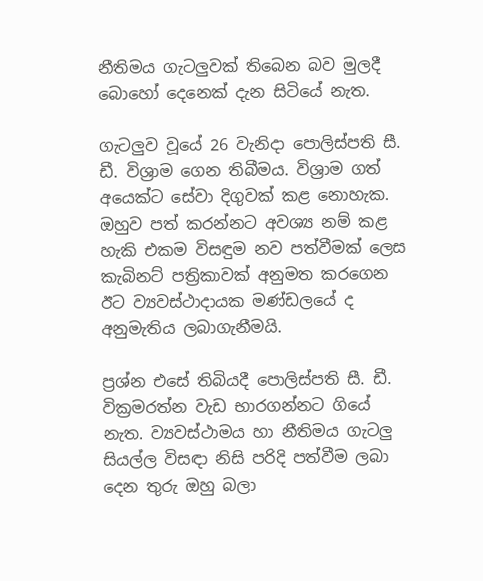නීතිමය ගැටලුවක් තිබෙන බව මුලදී බොහෝ දෙනෙක් දැන සිටියේ නැත.

ගැටලුව වූයේ 26 වැනිදා පොලිස්පති සී. ඩී. විශ්‍රාම ගෙන තිබීමය. විශ්‍රාම ගත් අයෙක්ට සේවා දිගුවක් කළ නොහැක. ඔහුව පත් කරන්නට අවශ්‍ය නම් කළ හැකි එකම විසඳුම නව පත්වීමක් ලෙස කැබිනට් පත්‍රිකාවක් අනුමත කරගෙන ඊට ව්‍යවස්ථාදායක මණ්ඩලයේ ද අනුමැතිය ලබාගැනීමයි.

ප්‍රශ්න එසේ තිබියදී පොලිස්පති සී. ඩී. වික්‍රමරත්න වැඩ භාරගන්නට ගියේ නැත. ව්‍යවස්ථාමය හා නීතිමය ගැටලු සියල්ල විසඳා නිසි පරිදි පත්වීම ලබා දෙන තුරු ඔහු බලා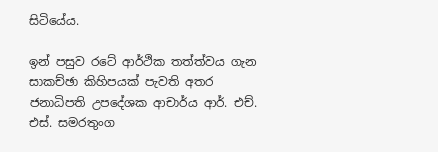සිටියේය.

ඉන් පසුව රටේ ආර්ථික තත්ත්වය ගැන සාකච්ඡා කිහිපයක් පැවති අතර ජනාධිපති උපදේශක ආචාර්ය ආර්. එච්. එස්. සමරතුංග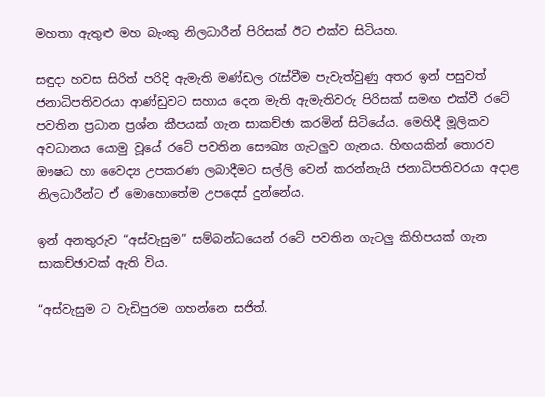මහතා ඇතුළු මහ බැංකු නිලධාරීන් පිරිසක් ඊට එක්ව සිටියහ.

සඳුදා හවස සිරිත් පරිදි ඇමැති මණ්ඩල රැස්වීම පැවැත්වුණු අතර ඉන් පසුවත් ජනාධිපතිවරයා ආණ්ඩුවට සහාය දෙන මැති ඇමැතිවරු පිරිසක් සමඟ එක්වී රටේ පවතින ප්‍රධාන ප්‍රශ්න කීපයක් ගැන සාකච්ඡා කරමින් සිටියේය. මෙහිදී මූලිකව අවධානය යොමු වූයේ රටේ පවතින සෞඛ්‍ය ගැටලුව ගැනය. හිඟයකින් තොරව ඖෂධ හා වෛද්‍ය උපකරණ ලබාදීමට සල්ලි වෙන් කරන්නැයි ජනාධිපතිවරයා අදාළ නිලධාරීන්ට ඒ මොහොතේම උපදෙස් දුන්නේය.

ඉන් අනතුරුව “අස්වැසුම” සම්බන්ධයෙන් රටේ පවතින ගැටලු කිහිපයක් ගැන සාකච්ඡාවක් ඇති විය.

“අස්වැසුම ට වැඩිපුරම ගහන්නෙ සජිත්.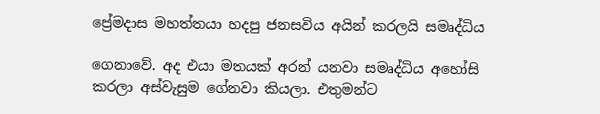ප්‍රේමදාස මහත්තයා හදපු ජනසවිය අයින් කරලයි සමෘද්ධිය

ගෙනාවේ. අද එයා මතයක් අරන් යනවා සමෘද්ධිය අහෝසි කරලා අස්වැසුම ගේනවා කියලා. එතුමන්ට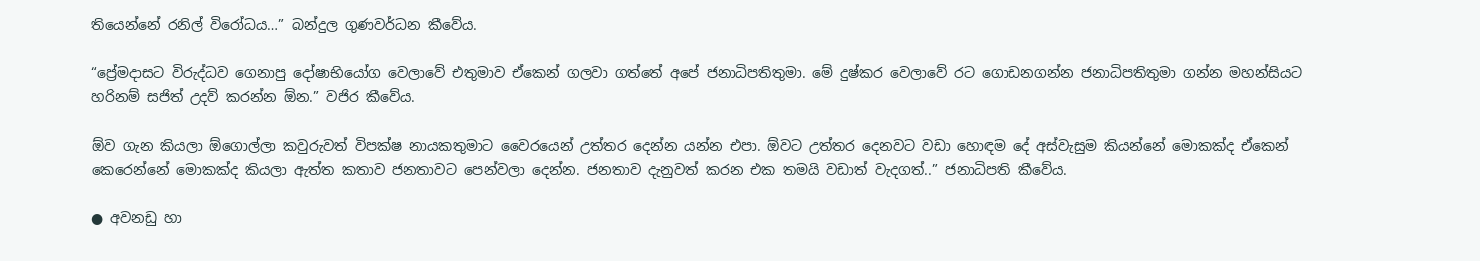තියෙන්නේ රනිල් විරෝධය…” බන්දුල ගුණවර්ධන කීවේය.

“ප්‍රේමදාසට විරුද්ධව ගෙනාපු දෝෂාභියෝග වෙලාවේ එතුමාව ඒකෙන් ගලවා ගත්තේ අපේ ජනාධිපතිතුමා. මේ දුෂ්කර වෙලාවේ රට ගොඩනගන්න ජනාධිපතිතුමා ගන්න මහන්සියට හරිනම් සජිත් උදව් කරන්න ඕන.” වජිර කීවේය.

ඕව ගැන කියලා ඕගොල්ලා කවුරුවත් විපක්ෂ නායකතුමාට වෛරයෙන් උත්තර දෙන්න යන්න එපා. ඕවට උත්තර දෙනවට වඩා හොඳම දේ අස්වැසුම කියන්නේ මොකක්ද ඒකෙන් කෙරෙන්නේ මොකක්ද කියලා ඇත්ත කතාව ජනතාවට පෙන්වලා දෙන්න. ජනතාව දැනුවත් කරන එක තමයි වඩාත් වැදගත්..” ජනාධිපති කීවේය.

● අවනඩු හා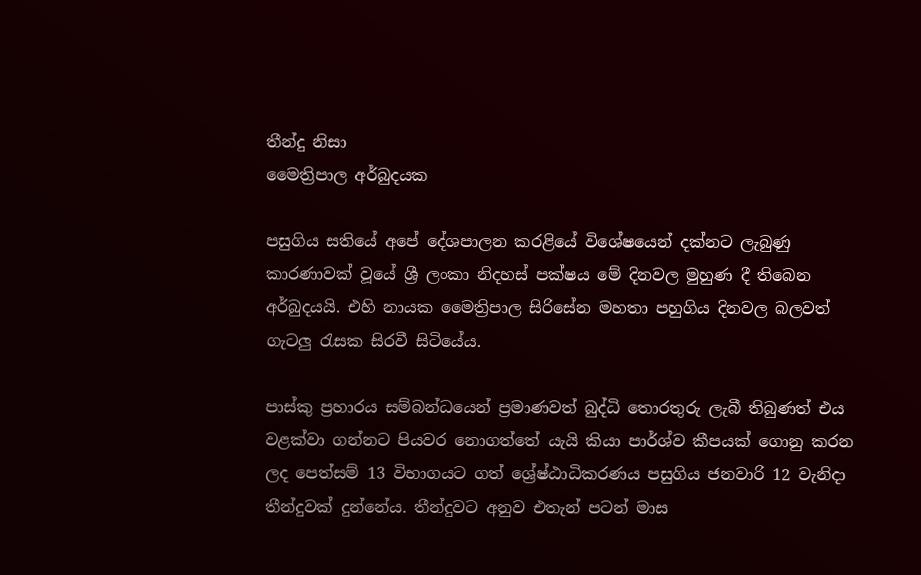තීන්දු නිසා
මෛත්‍රිපාල අර්බුදයක

පසුගිය සතියේ අපේ දේශපාලන කරළියේ විශේෂයෙන් දක්නට ලැබුණු කාරණාවක් වූයේ ශ්‍රී ලංකා නිදහස් පක්ෂය මේ දිනවල මුහුණ දී තිබෙන අර්බුදයයි. එහි නායක මෛත්‍රිපාල සිරිසේන මහතා පහුගිය දිනවල බලවත් ගැටලු රැසක සිරවී සිටියේය.

පාස්කු ප්‍රහාරය සම්බන්ධයෙන් ප්‍රමාණවත් බුද්ධි තොරතුරු ලැබී තිබුණත් එය වළක්වා ගන්නට පියවර නොගත්තේ යැයි කියා පාර්ශ්ව කීපයක් ගොනු කරන ලද පෙත්සම් 13 විභාගයට ගත් ශ්‍රේෂ්ඨාධිකරණය පසුගිය ජනවාරි 12 වැනිදා තීන්දුවක් දුන්නේය. තීන්දුවට අනුව එතැන් පටන් මාස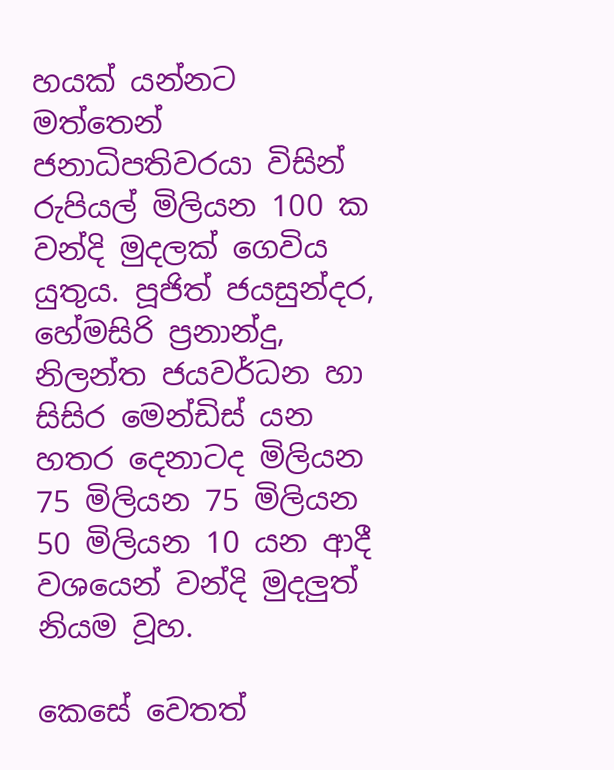හයක් යන්නට මත්තෙන් ජනාධිපතිවරයා විසින් රුපියල් මිලියන 100 ක වන්දි මුදලක් ගෙවිය යුතුය. පූජිත් ජයසුන්දර, හේමසිරි ප්‍රනාන්දු, නිලන්ත ජයවර්ධන හා සිසිර මෙන්ඩිස් යන හතර දෙනාටද මිලියන 75 මිලියන 75 මිලියන 50 මිලියන 10 යන ආදී වශයෙන් වන්දි මුදලුත් නියම වූහ.

කෙසේ වෙතත්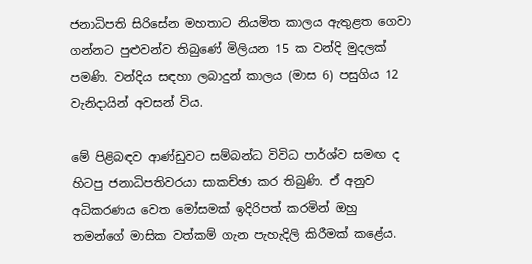ජනාධිපති සිරිසේන මහතාට නියමිත කාලය ඇතුළත ගෙවා ගන්නට පුළුවන්ව තිබුණේ මිලියන 15 ක වන්දි මුදලක් පමණි. වන්දිය සඳහා ලබාදුන් කාලය (මාස 6) පසුගිය 12 වැනිදායින් අවසන් විය.

මේ පිළිබඳව ආණ්ඩුවට සම්බන්ධ විවිධ පාර්ශ්ව සමඟ ද හිටපු ජනාධිපතිවරයා සාකච්ඡා කර තිබුණි. ඒ අනුව අධිකරණය වෙත මෝසමක් ඉදිරිපත් කරමින් ඔහු තමන්ගේ මාසික වත්කම් ගැන පැහැදිලි කිරීමක් කළේය.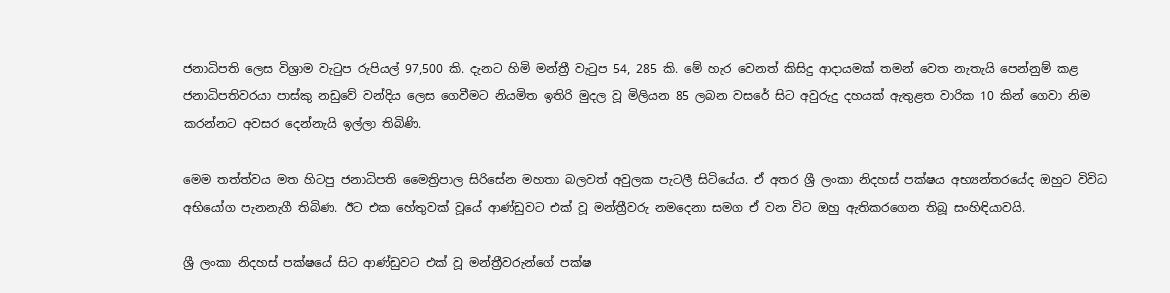ජනාධිපති ලෙස විශ්‍රාම වැටුප රුපියල් 97,500 කි. දැනට හිමි මන්ත්‍රී වැටුප 54, 285 කි. මේ හැර වෙනත් කිසිදු ආදායමක් තමන් වෙත නැතැයි පෙන්නුම් කළ ජනාධිපතිවරයා පාස්කු නඩුවේ වන්දිය ලෙස ගෙවීමට නියමිත ඉතිරි මුදල වූ මිලියන 85 ලබන වසරේ සිට අවුරුදු දහයක් ඇතුළත වාරික 10 කින් ගෙවා නිම කරන්නට අවසර දෙන්නැයි ඉල්ලා තිබිණි.

මෙම තත්ත්වය මත හිටපු ජනාධිපති මෛත්‍රිපාල සිරිසේන මහතා බලවත් අවුලක පැටලී සිටියේය. ඒ අතර ශ්‍රී ලංකා නිදහස් පක්ෂය අභ්‍යන්තරයේද ඔහුට විවිධ අභියෝග පැනනැගී තිබිණ. ඊට එක හේතුවක් වූයේ ආණ්ඩුවට එක් වූ මන්ත්‍රීවරු නමදෙනා සමග ඒ වන විට ඔහු ඇතිකරගෙන තිබූ සංහිඳියාවයි.

ශ්‍රී ලංකා නිදහස් පක්ෂයේ සිට ආණ්ඩුවට එක් වූ මන්ත්‍රීවරුන්ගේ පක්ෂ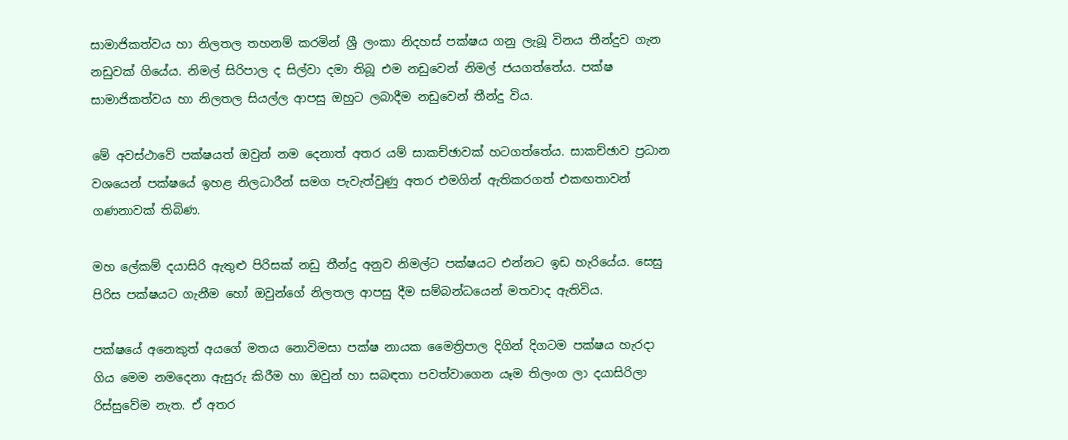සාමාජිකත්වය හා නිලතල තහනම් කරමින් ශ්‍රී ලංකා නිදහස් පක්ෂය ගනු ලැබූ විනය තීන්දුව ගැන නඩුවක් ගියේය. නිමල් සිරිපාල ද සිල්වා දමා තිබූ එම නඩුවෙන් නිමල් ජයගත්තේය. පක්ෂ සාමාජිකත්වය හා නිලතල සියල්ල ආපසු ඔහුට ලබාදීම නඩුවෙන් තීන්දු විය.

මේ අවස්ථාවේ පක්ෂයත් ඔවුන් නම දෙනාත් අතර යම් සාකච්ඡාවක් හටගත්තේය. සාකච්ඡාව ප්‍රධාන වශයෙන් පක්ෂයේ ඉහළ නිලධාරීන් සමග පැවැත්වුණු අතර එමගින් ඇතිකරගත් එකඟතාවන් ගණනාවක් තිබිණ.

මහ ලේකම් දයාසිරි ඇතුළු පිරිසක් නඩු තීන්දු අනුව නිමල්ට පක්ෂයට එන්නට ඉඩ හැරියේය. සෙසු පිරිස පක්ෂයට ගැනීම හෝ ඔවුන්ගේ නිලතල ආපසු දීම සම්බන්ධයෙන් මතවාද ඇතිවිය.

පක්ෂයේ අනෙකුත් අයගේ මතය නොවිමසා පක්ෂ නායක මෛත්‍රිපාල දිගින් දිගටම පක්ෂය හැරදා ගිය මෙම නමදෙනා ඇසුරු කිරීම හා ඔවුන් හා සබඳතා පවත්වාගෙන යෑම තිලංග ලා දයාසිරිලා රිස්සුවේම නැත. ඒ අතර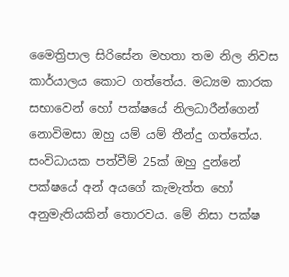මෛත්‍රිපාල සිරිසේන මහතා තම නිල නිවස කාර්යාලය කොට ගත්තේය. මධ්‍යම කාරක සභාවෙන් හෝ පක්ෂයේ නිලධාරීන්ගෙන් නොවිමසා ඔහු යම් යම් තීන්දු ගත්තේය. සංවිධායක පත්වීම් 25ක් ඔහු දුන්නේ පක්ෂයේ අන් අයගේ කැමැත්ත හෝ අනුමැතියකින් තොරවය. මේ නිසා පක්ෂ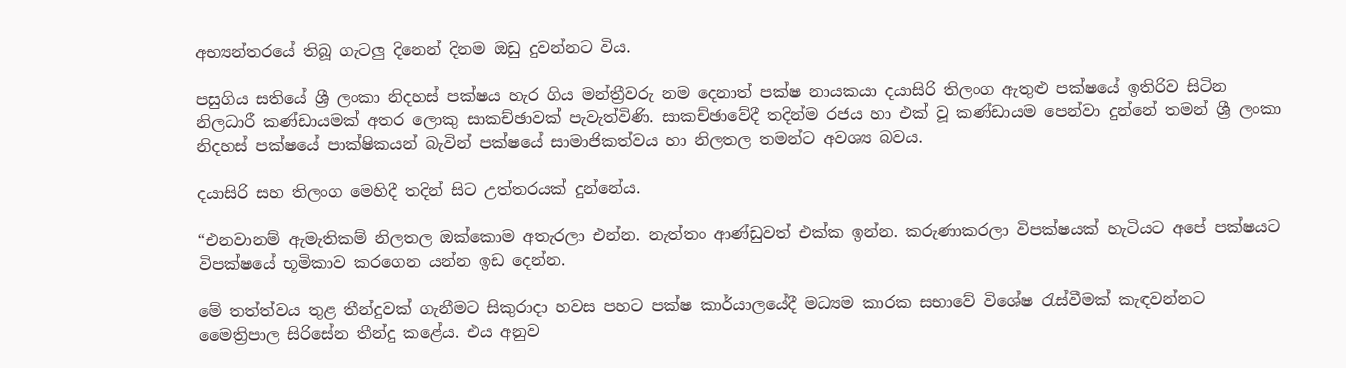අභ්‍යන්තරයේ තිබූ ගැටලු දිනෙන් දිනම ඔඩු දුවන්නට විය.

පසුගිය සතියේ ශ්‍රී ලංකා නිදහස් පක්ෂය හැර ගිය මන්ත්‍රීවරු නම දෙනාත් පක්ෂ නායකයා දයාසිරි තිලංග ඇතුළු පක්ෂයේ ඉතිරිව සිටින නිලධාරී කණ්ඩායමක් අතර ලොකු සාකච්ඡාවක් පැවැත්විණි. සාකච්ඡාවේදී තදින්ම රජය හා එක් වූ කණ්ඩායම පෙන්වා දුන්නේ තමන් ශ්‍රී ලංකා නිදහස් පක්ෂයේ පාක්ෂිකයන් බැවින් පක්ෂයේ සාමාජිකත්වය හා නිලතල තමන්ට අවශ්‍ය බවය.

දයාසිරි සහ තිලංග මෙහිදී තදින් සිට උත්තරයක් දුන්නේය.

“එනවානම් ඇමැතිකම් නිලතල ඔක්කොම අතැරලා එන්න. නැත්තං ආණ්ඩුවත් එක්ක ඉන්න. කරුණාකරලා විපක්ෂයක් හැටියට අපේ පක්ෂයට විපක්ෂයේ භූමිකාව කරගෙන යන්න ඉඩ දෙන්න.

මේ තත්ත්වය තුළ තීන්දුවක් ගැනීමට සිකුරාදා හවස පහට පක්ෂ කාර්යාලයේදී මධ්‍යම කාරක සභාවේ විශේෂ රැස්වීමක් කැඳවන්නට මෛත්‍රිපාල සිරිසේන තීන්දු කළේය. එය අනුව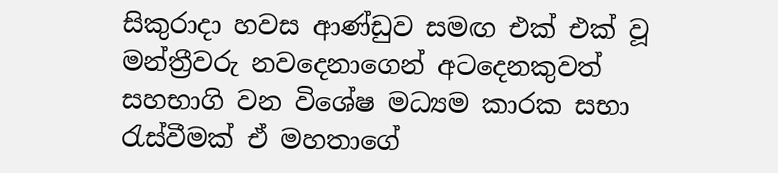සිකුරාදා හවස ආණ්ඩුව සමඟ එක් එක් වූ මන්ත්‍රීවරු නවදෙනාගෙන් අටදෙනකුවත් සහභාගි වන විශේෂ මධ්‍යම කාරක සභා රැස්වීමක් ඒ මහතාගේ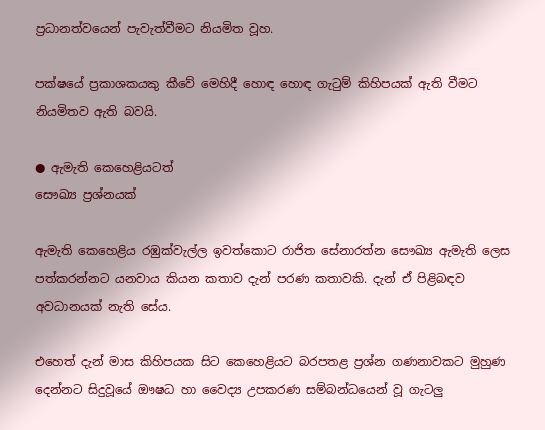ප්‍රධානත්වයෙන් පැවැත්වීමට නියමිත වූහ.

පක්ෂයේ ප්‍රකාශකයකු කීවේ මෙහිදී හොඳ හොඳ ගැටුම් කිහිපයක් ඇති වීමට නියමිතව ඇති බවයි.

● ඇමැති කෙහෙළියටත්
සෞඛ්‍ය ප්‍රශ්නයක්

ඇමැති කෙහෙළිය රඹුක්වැල්ල ඉවත්කොට රාජිත සේනාරත්න සෞඛ්‍ය ඇමැති ලෙස පත්කරන්නට යනවාය කියන කතාව දැන් පරණ කතාවකි. දැන් ඒ පිළිබඳව අවධානයක් නැති සේය.

එහෙත් දැන් මාස කිහිපයක සිට කෙහෙළියට බරපතළ ප්‍රශ්න ගණනාවකට මුහුණ දෙන්නට සිදුවූයේ ඖෂධ හා වෛද්‍ය උපකරණ සම්බන්ධයෙන් වූ ගැටලු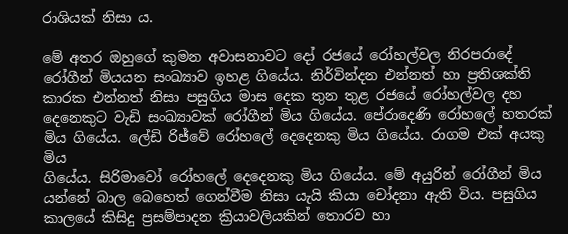රාශියක් නිසා ය.

මේ අතර ඔහුගේ කුමන අවාසනාවට දෝ රජයේ රෝහල්වල නිරපරාදේ රෝගීන් මියයන සංඛ්‍යාව ඉහළ ගියේය. නිර්වින්දන එන්නත් හා ප්‍රතිශක්ති කාරක එන්නත් නිසා පසුගිය මාස දෙක තුන තුළ රජයේ රෝහල්වල දහ දෙනෙකුට වැඩි සංඛ්‍යාවක් රෝගීන් මිය ගියේය. පේරාදෙණි රෝහලේ හතරක් මිය ගියේය. ලේඩි රිජ්වේ රෝහලේ දෙදෙනකු මිය ගියේය. රාගම එක් අයකු මිය
ගියේය. සිරිමාවෝ රෝහලේ දෙදෙනකු මිය ගියේය. මේ අයුරින් රෝගීන් මිය යන්නේ බාල බෙහෙත් ගෙන්වීම නිසා යැයි කියා චෝදනා ඇති විය. පසුගිය කාලයේ කිසිදු ප්‍රසම්පාදන ක්‍රියාවලියකින් තොරව හා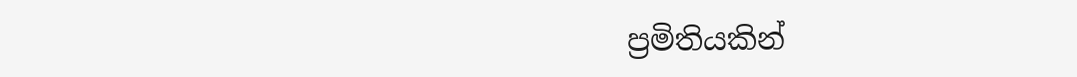ප්‍රමිතියකින්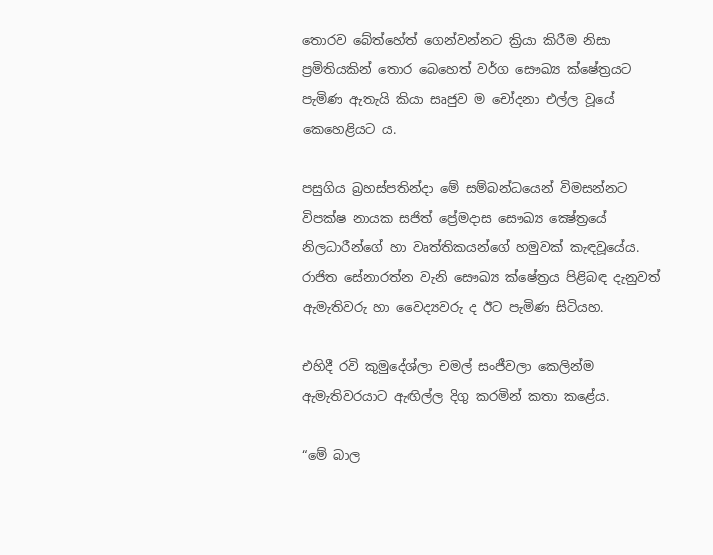තොරව බේත්හේත් ගෙන්වන්නට ක්‍රියා කිරීම නිසා ප්‍රමිතියකින් තොර බෙහෙත් වර්ග සෞඛ්‍ය ක්ෂේත්‍රයට පැමිණ ඇතැයි කියා සෘජුව ම චෝදනා එල්ල වූයේ කෙහෙළියට ය.

පසුගිය බ්‍රහස්පතින්දා මේ සම්බන්ධයෙන් විමසන්නට විපක්ෂ නායක සජිත් ප්‍රේමදාස සෞඛ්‍ය ක්‍ෂේත්‍රයේ නිලධාරීන්ගේ හා වෘත්තිකයන්ගේ හමුවක් කැඳවූයේය. රාජිත සේනාරත්න වැනි සෞඛ්‍ය ක්ෂේත්‍රය පිළිබඳ දැනුවත් ඇමැතිවරු හා වෛද්‍යවරු ද ඊට පැමිණ සිටියහ.

එහිදී රවි කුමුදේශ්ලා චමල් සංජීවලා කෙලින්ම ඇමැතිවරයාට ඇඟිල්ල දිගු කරමින් කතා කළේය.

“මේ බාල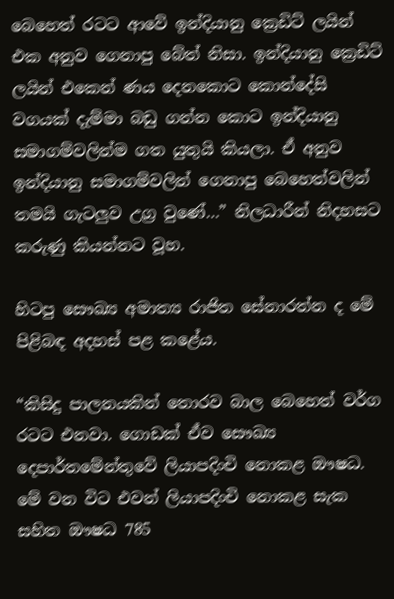බෙහෙත් රටට ආවේ ඉන්දියානු ක්‍රෙඩිට් ලයින් එක අනුව ගෙනාපු බේත් නිසා. ඉන්දියානු ක්‍රෙඩිට් ලයින් එකෙන් ණය දෙනකොට කොන්දේසි වගයක් දැම්මා බඩු ගන්න කොට ඉන්දියානු සමාගම්වලින්ම ගත යුතුයි කියලා. ඒ අනුව ඉන්දියානු සමාගම්වලින් ගෙනාපු බෙහෙත්වලින් තමයි ගැටලුව උග්‍ර වුණේ…” නිලධාරීන් නිදහසට කරුණු කියන්නට වූහ.

හිටපු සෞඛ්‍ය අමාත්‍ය රාජිත සේනාරත්න ද මේ පිළිබඳ අදහස් පළ කළේය.

“කිසිදු පාලනයකින් තොරව බාල බෙහෙත් වර්ග රටට එනවා. ගොඩක් ඒව සෞඛ්‍ය දෙපාර්තමේන්තුවේ ලියාපදිංචි නොකළ ඖෂධ. මේ වන විට එවන් ලියාපදිංචි නොකළ සැක සහිත ඖෂධ 785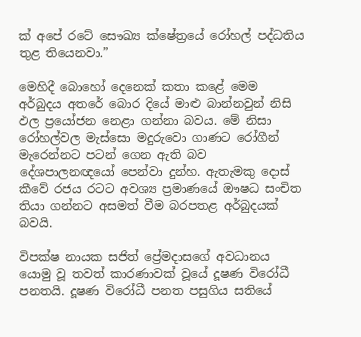ක් අපේ රටේ සෞඛ්‍ය ක්ෂේත්‍රයේ රෝහල් පද්ධතිය තුළ තියෙනවා.”

මෙහිදී බොහෝ දෙනෙක් කතා කළේ මෙම අර්බුදය අතරේ බොර දියේ මාළු බාන්නවුන් නිසි ඵල ප්‍රයෝජන නෙළා ගන්නා බවය. මේ නිසා රෝහල්වල මැස්සො මදුරුවො ගාණට රෝගීන් මැරෙන්නට පටන් ගෙන ඇති බව දේශපාලනඥයෝ පෙන්වා දුන්හ. ඇතැමකු දොස් කීවේ රජය රටට අවශ්‍ය ප්‍රමාණයේ ඖෂධ සංචිත තියා ගන්නට අසමත් වීම බරපතළ අර්බුදයක් බවයි.

විපක්ෂ නායක සජිත් ප්‍රේමදාසගේ අවධානය යොමු වූ තවත් කාරණාවක් වූයේ දූෂණ විරෝධී පනතයි. දූෂණ විරෝධී පනත පසුගිය සතියේ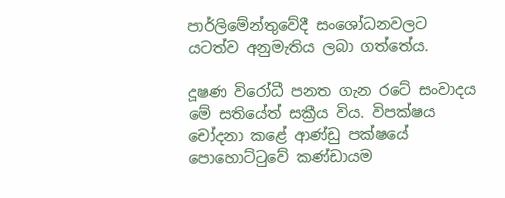පාර්ලිමේන්තුවේදී සංශෝධනවලට යටත්ව අනුමැතිය ලබා ගත්තේය.

දූෂණ විරෝධී පනත ගැන රටේ සංවාදය මේ සතියේත් සක්‍රීය විය. විපක්ෂය චෝදනා කළේ ආණ්ඩු පක්ෂයේ පොහොට්ටුවේ කණ්ඩායම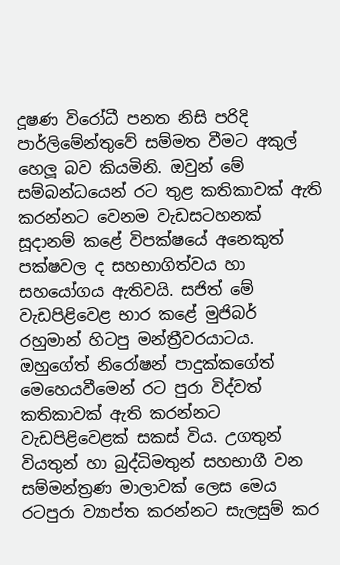දූෂණ විරෝධී පනත නිසි පරිදි පාර්ලිමේන්තුවේ සම්මත වීමට අකුල් හෙලූ බව කියමිනි. ඔවුන් මේ සම්බන්ධයෙන් රට තුළ කතිකාවක් ඇති කරන්නට වෙනම වැඩසටහනක් සූදානම් කළේ විපක්ෂයේ අනෙකුත් පක්ෂවල ද සහභාගිත්වය හා සහයෝගය ඇතිවයි. සජිත් මේ වැඩපිළිවෙළ භාර කළේ මුජිබර් රහුමාන් හිටපු මන්ත්‍රීවරයාටය. ඔහුගේත් නිරෝෂන් පාදුක්කගේත් මෙහෙයවීමෙන් රට පුරා විද්වත් කතිකාවක් ඇති කරන්නට වැඩපිළිවෙළක් සකස් විය. උගතුන් වියතුන් හා බුද්ධිමතුන් සහභාගී වන සම්මන්ත්‍රණ මාලාවක් ලෙස මෙය රටපුරා ව්‍යාප්ත කරන්නට සැලසුම් කර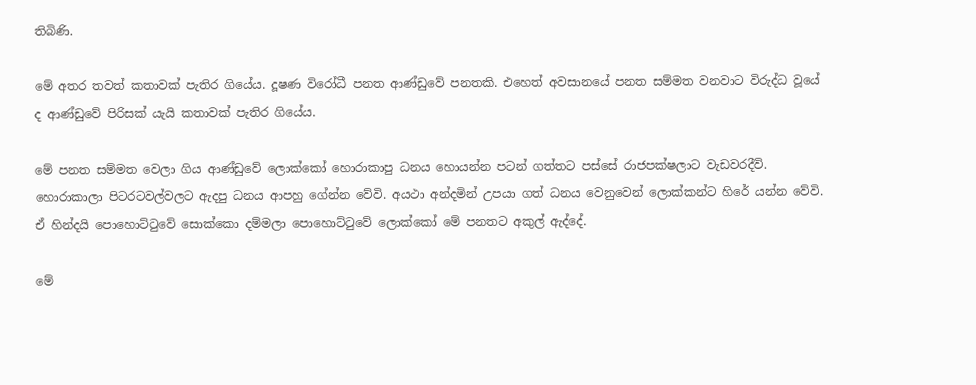තිබිණි.

මේ අතර තවත් කතාවක් පැතිර ගියේය. දූෂණ විරෝධී පනත ආණ්ඩුවේ පනතකි. එහෙත් අවසානයේ පනත සම්මත වනවාට විරුද්ධ වූයේ ද ආණ්ඩුවේ පිරිසක් යැයි කතාවක් පැතිර ගියේය.

මේ පනත සම්මත වෙලා ගිය ආණ්ඩුවේ ලොක්කෝ හොරාකාපු ධනය හොයන්න පටන් ගත්තට පස්සේ රාජපක්ෂලාට වැඩවරදීවි. හොරාකාලා පිටරටවල්වලට ඇදපු ධනය ආපහු ගේන්න වේවි. අයථා අන්දමින් උපයා ගත් ධනය වෙනුවෙන් ලොක්කන්ට හිරේ යන්න වේවි. ඒ හින්දයි පොහොට්ටුවේ සොක්කො දම්මලා පොහොට්ටුවේ ලොක්කෝ මේ පනතට අකුල් ඇද්දේ.

මේ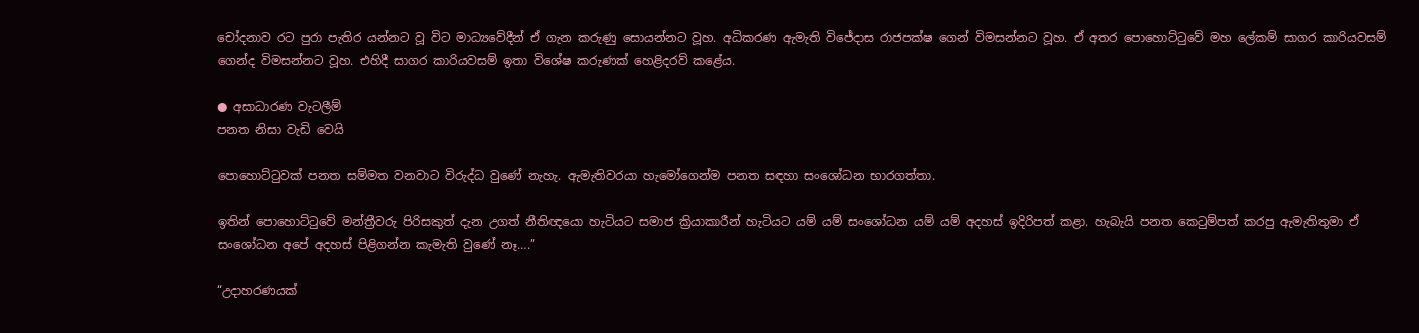චෝදනාව රට පුරා පැතිර යන්නට වූ විට මාධ්‍යවේදීන් ඒ ගැන කරුණු සොයන්නට වූහ. අධිකරණ ඇමැති විජේදාස රාජපක්ෂ ගෙන් විමසන්නට වූහ. ඒ අතර පොහොට්ටුවේ මහ ලේකම් සාගර කාරියවසම් ගෙන්ද විමසන්නට වූහ. එහිදී සාගර කාරියවසම් ඉතා විශේෂ කරුණක් හෙළිදරව් කළේය.

● අසාධාරණ වැටලීම්
පනත නිසා වැඩි වෙයි

පොහොට්ටුවක් පනත සම්මත වනවාට විරුද්ධ වුණේ නැහැ. ඇමැතිවරයා හැමෝගෙන්ම පනත සඳහා සංශෝධන භාරගත්තා.

ඉතින් පොහොට්ටුවේ මන්ත්‍රීවරු පිරිසකුත් දැන උගත් නීතිඥයො හැටියට සමාජ ක්‍රියාකාරීන් හැටියට යම් යම් සංශෝධන යම් යම් අදහස් ඉදිරිපත් කළා. හැබැයි පනත කෙටුම්පත් කරපු ඇමැතිතුමා ඒ සංශෝධන අපේ අදහස් පිළිගන්න කැමැති වුණේ නෑ….”

“උදාහරණයක්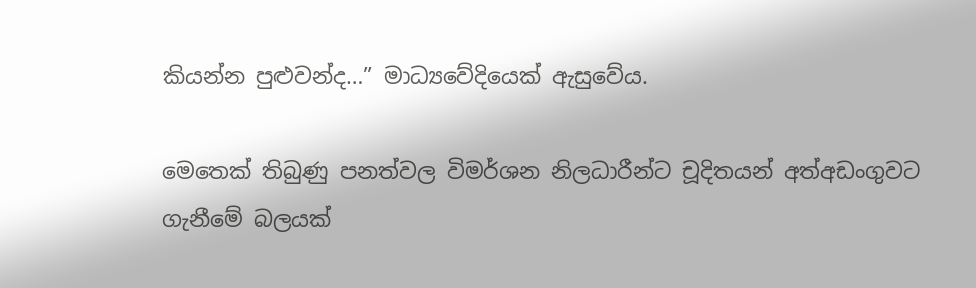කියන්න පුළුවන්ද…” මාධ්‍යවේදියෙක් ඇසුවේය.

මෙතෙක් තිබුණු පනත්වල විමර්ශන නිලධාරීන්ට චූදිතයන් අත්අඩංගුවට ගැනීමේ බලයක්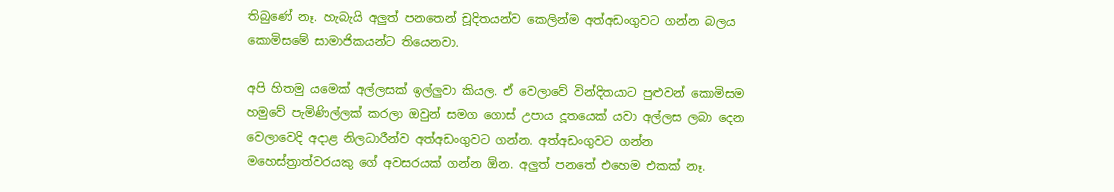තිබුණේ නෑ. හැබැයි අලුත් පනතෙන් චූදිතයන්ව කෙලින්ම අත්අඩංගුවට ගන්න බලය කොමිසමේ සාමාජිකයන්ට තියෙනවා.

අපි හිතමු යමෙක් අල්ලසක් ඉල්ලුවා කියල. ඒ වෙලාවේ වින්දිතයාට පුළුවන් කොමිසම හමුවේ පැමිණිල්ලක් කරලා ඔවුන් සමග ගොස් උපාය දූතයෙක් යවා අල්ලස ලබා දෙන වෙලාවෙදි අදාළ නිලධාරීන්ව අත්අඩංගුවට ගන්න. අත්අඩංගුවට ගන්න මහෙස්ත්‍රාත්වරයකු ගේ අවසරයක් ගන්න ඕන. අලුත් පනතේ එහෙම එකක් නෑ.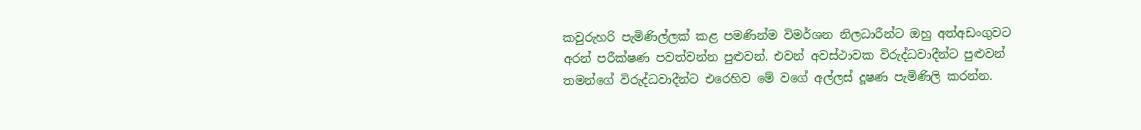කවුරුහරි පැමිණිල්ලක් කළ පමණින්ම විමර්ශන නිලධාරීන්ට ඔහු අත්අඩංගුවට අරන් පරීක්ෂණ පවත්වන්න පුළුවන්. එවන් අවස්ථාවක විරුද්ධවාදීන්ට පුළුවන් තමන්ගේ විරුද්ධවාදීන්ට එරෙහිව මේ වගේ අල්ලස් දූෂණ පැමිණිලි කරන්න.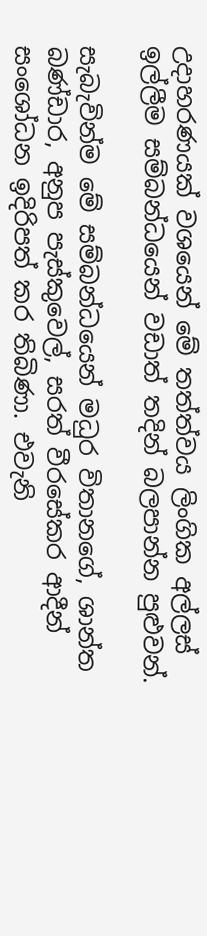උදාහරණයක් වශයෙන් මේ තත්ත්වය ලිංගික අල්ලස් ඉල්ලීම සම්බන්ධයෙන් වඩාත් තදින් බලපාන්න පුළුවන්.

සැබැවින්ම මේ සම්බන්ධයෙන් මධුර විතානගේ, ශාන්ත බණ්ඩාර, අනුප පැස්කුවෙල්, සරත් වීරසේකර ආදීන් සංශෝධන ඉදිරිපත් කර තිබිණා. එවැනි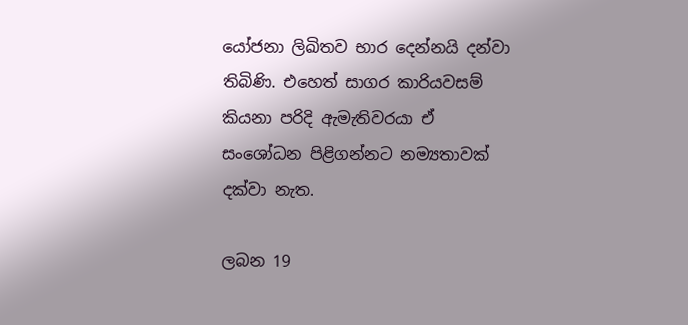යෝජනා ලිඛිතව භාර දෙන්නයි දන්වා තිබිණි. එහෙත් සාගර කාරියවසම් කියනා පරිදි ඇමැතිවරයා ඒ සංශෝධන පිළිගන්නට නම්‍යතාවක් දක්වා නැත.

ලබන 19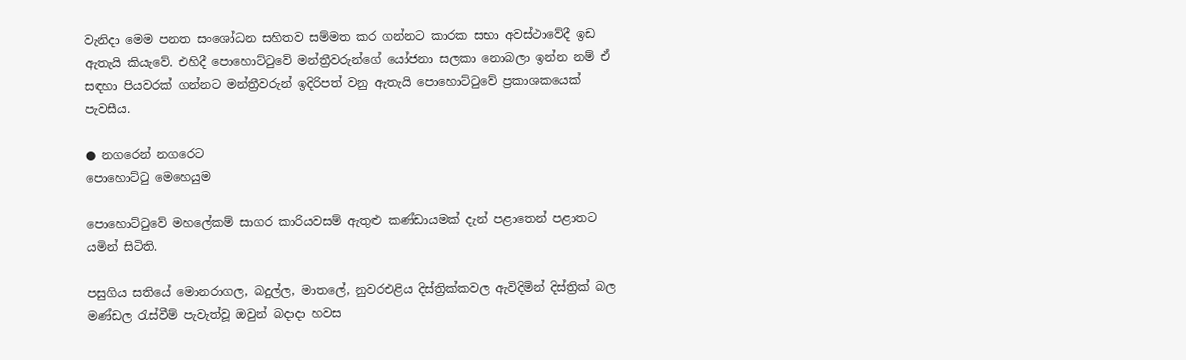වැනිදා මෙම පනත සංශෝධන සහිතව සම්මත කර ගන්නට කාරක සභා අවස්ථාවේදී ඉඩ ඇතැයි කියැවේ. එහිදී පොහොට්ටුවේ මන්ත්‍රීවරුන්ගේ යෝජනා සලකා නොබලා ඉන්න නම් ඒ සඳහා පියවරක් ගන්නට මන්ත්‍රීවරුන් ඉදිරිපත් වනු ඇතැයි පොහොට්ටුවේ ප්‍රකාශකයෙක් පැවසීය.

● නගරෙන් නගරෙට
පොහොට්ටු මෙහෙයුම

පොහොට්ටුවේ මහලේකම් සාගර කාරියවසම් ඇතුළු කණ්ඩායමක් දැන් පළාතෙන් පළාතට යමින් සිටිති.

පසුගිය සතියේ මොනරාගල, බදුල්ල, මාතලේ, නුවරඑළිය දිස්ත්‍රික්කවල ඇවිදිමින් දිස්ත්‍රික් බල මණ්ඩල රැස්වීම් පැවැත්වූ ඔවුන් බදාදා හවස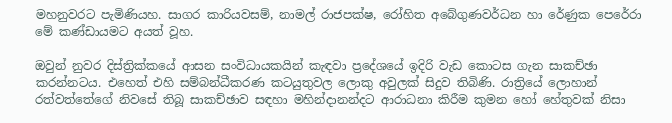මහනුවරට පැමිණියහ. සාගර කාරියවසම්, නාමල් රාජපක්ෂ, රෝහිත අබේගුණවර්ධන හා රේණුක පෙරේරා මේ කණ්ඩායමට අයත් වූහ.

ඔවුන් නුවර දිස්ත්‍රික්කයේ ආසන සංවිධායකයින් කැඳවා ප්‍රදේශයේ ඉදිරි වැඩ කොටස ගැන සාකච්ඡා කරන්නටය. එහෙත් එහි සම්බන්ධීකරණ කටයුතුවල ලොකු අවුලක් සිදුව තිබිණි. රාත්‍රියේ ලොහාන් රත්වත්තේගේ නිවසේ තිබූ සාකච්ඡාව සඳහා මහින්දානන්දට ආරාධනා කිරීම කුමන හෝ හේතුවක් නිසා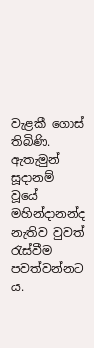වැළකී ගොස් තිබිණි. ඇතැමුන් සූදානම් වූයේ මහින්දානන්ද නැතිව වුවත් රැස්වීම පවත්වන්නට ය.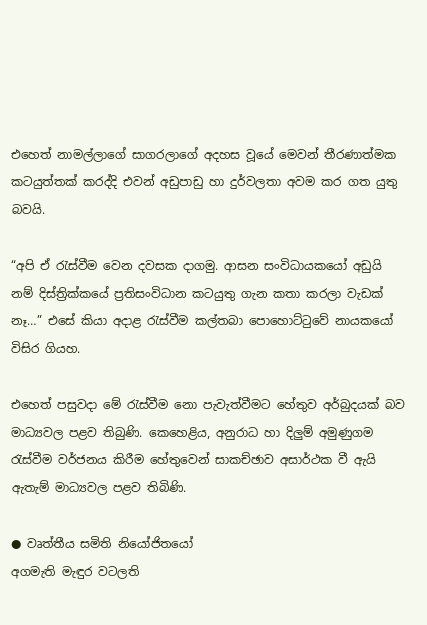එහෙත් නාමල්ලාගේ සාගරලාගේ අදහස වූයේ මෙවන් තීරණාත්මක කටයුත්තක් කරද්දි එවන් අඩුපාඩු හා දුර්වලතා අවම කර ගත යුතු බවයි.

“අපි ඒ රැස්වීම වෙන දවසක දාගමු. ආසන සංවිධායකයෝ අඩුයි නම් දිස්ත්‍රික්කයේ ප්‍රතිසංවිධාන කටයුතු ගැන කතා කරලා වැඩක් නෑ…” එසේ කියා අදාළ රැස්වීම කල්තබා පොහොට්ටුවේ නායකයෝ විසිර ගියහ.

එහෙත් පසුවදා මේ රැස්වීම නො පැවැත්වීමට හේතුව අර්බුදයක් බව මාධ්‍යවල පළව තිබුණි. කෙහෙළිය, අනුරාධ හා දිලුම් අමුණුගම රැස්වීම වර්ජනය කිරීම හේතුවෙන් සාකච්ඡාව අසාර්ථක වී ඇයි ඇතැම් මාධ්‍යවල පළව තිබිණි.

● වෘත්තීය සමිති නියෝජිතයෝ
අගමැති මැඳුර වටලති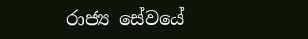රාජ්‍ය සේවයේ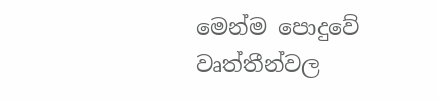මෙන්ම පොදුවේ වෘත්තීන්වල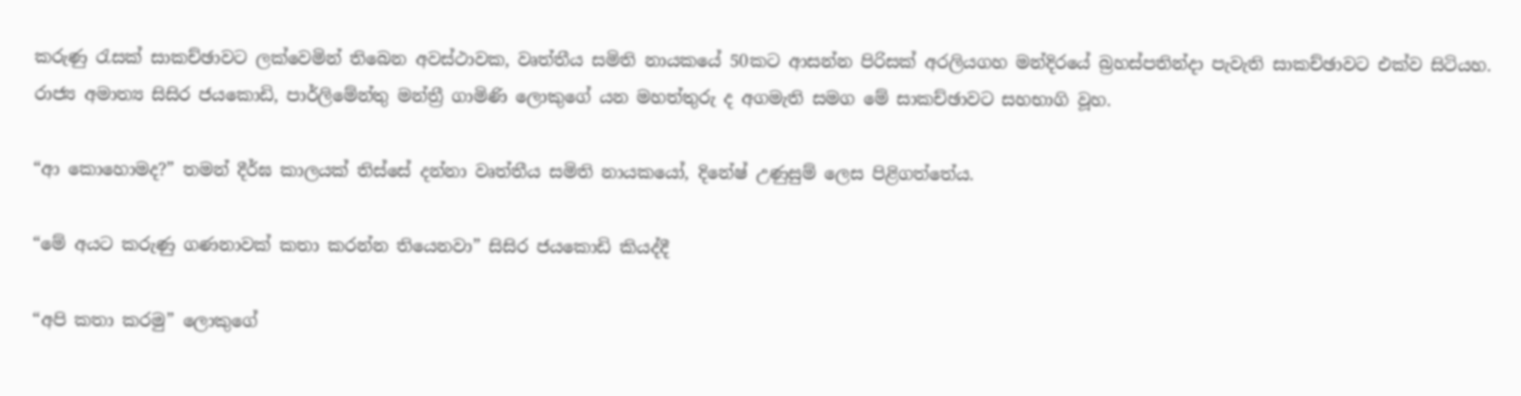කරුණු රැසක් සාකච්ඡාවට ලක්වෙමින් තිබෙන අවස්ථාවක, වෘත්තීය සමිති නායකයේ 50කට ආසන්න පිරිසක් අරලියගහ මන්දිරයේ බ්‍රහස්පතින්දා පැවැති සාකච්ඡාවට එක්ව සිටියහ. රාජ්‍ය අමාත්‍ය සිසිර ජයකොඩි, පාර්ලිමේන්තු මන්ත්‍රී ගාමිණි ලොකුගේ යන මහත්තුරු ද අගමැති සමග මේ සාකච්ඡාවට සහභාගි වූහ.

“ආ කොහොමද?” තමන් දීර්ඝ කාලයක් තිස්සේ දන්නා වෘත්තීය සමිති නායකයෝ, දිනේෂ් උණුසුම් ලෙස පිළිගත්තේය.

“මේ අයට කරුණු ගණනාවක් කතා කරන්න තියෙනවා” සිසිර ජයකොඩි කියද්දී

“අපි කතා කරමු” ලොකුගේ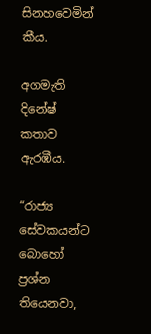සිනහවෙමින් කීය.

අගමැති දිනේෂ් කතාව ඇරඹීය.

“රාජ්‍ය සේවකයන්ට බොහෝ ප්‍රශ්න තියෙනවා,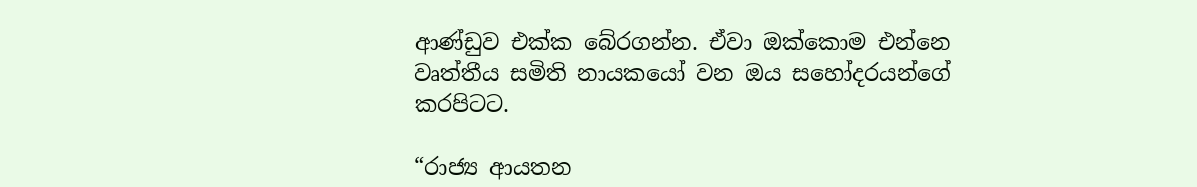ආණ්ඩුව එක්ක බේරගන්න. ඒවා ඔක්කොම එන්නෙ වෘත්තීය සමිති නායකයෝ වන ඔය සහෝදරයන්ගේ කරපිටට.

“රාජ්‍ය ආයතන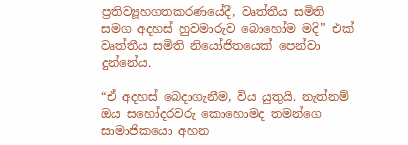ප්‍රතිව්‍යූහගතකරණයේදී, වෘත්තීය සමිති සමග අදහස් හුවමාරුව බොහෝම මදි” එක් වෘත්තීය සමිති නියෝජිතයෙක් පෙන්වා දුන්නේය.

“ඒ අදහස් බෙදාගැනීම, විය යුතුයි. නැත්නම් ඔය සහෝදරවරු කොහොමද තමන්ගෙ සාමාජිකයො අහන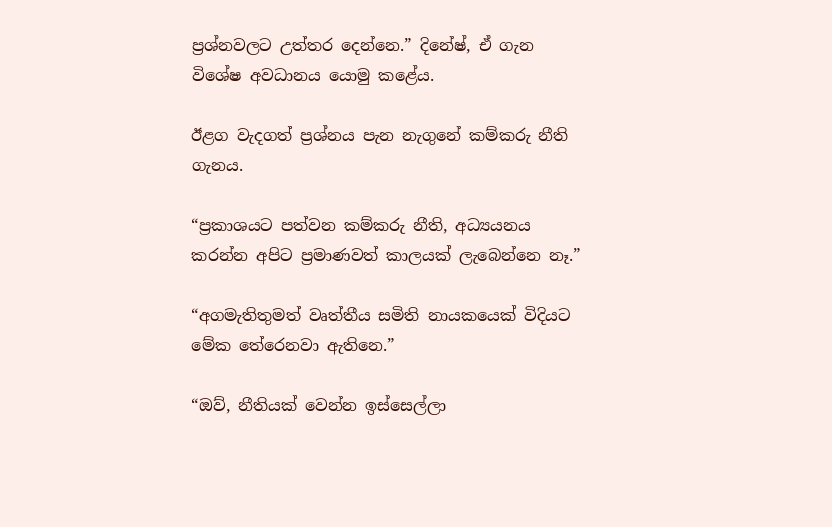ප්‍රශ්නවලට උත්තර දෙන්නෙ.” දිනේෂ්, ඒ ගැන විශේෂ අවධානය යොමු කළේය.

ඊළග වැදගත් ප්‍රශ්නය පැන නැගුනේ කම්කරු නීති ගැනය.

“ප්‍රකාශයට පත්වන කම්කරු නීති, අධ්‍යයනය කරන්න අපිට ප්‍රමාණවත් කාලයක් ලැබෙන්නෙ නෑ.”

“අගමැතිතුමත් වෘත්තීය සමිති නායකයෙක් විදියට මේක තේරෙනවා ඇතිනෙ.”

“ඔව්, නීතියක් වෙන්න ඉස්සෙල්ලා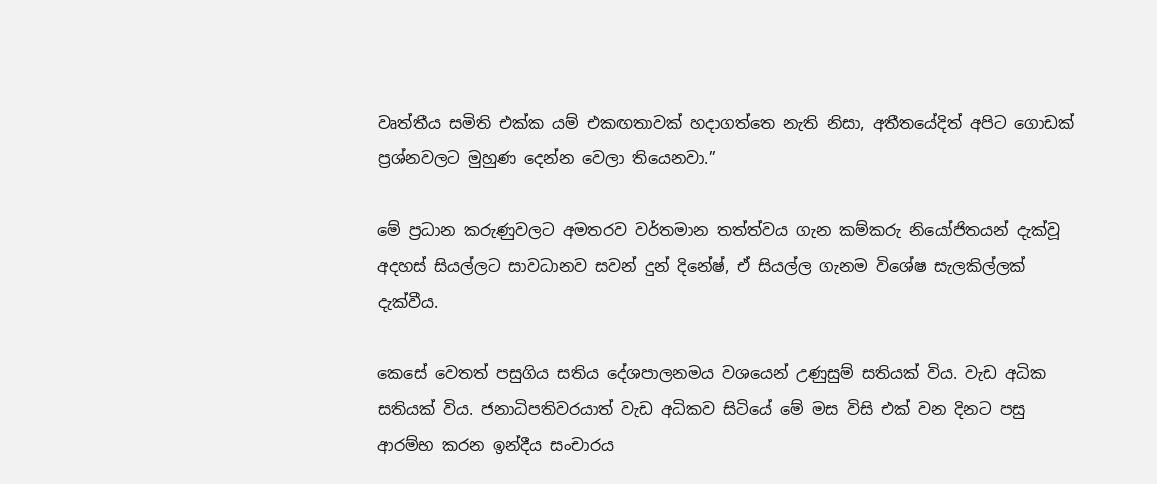වෘත්තීය සමිති එක්ක යම් එකඟතාවක් හදාගත්තෙ නැති නිසා, අතීතයේදිත් අපිට ගොඩක් ප්‍රශ්නවලට මුහුණ දෙන්න වෙලා තියෙනවා.”

මේ ප්‍රධාන කරුණුවලට අමතරව වර්තමාන තත්ත්වය ගැන කම්කරු නියෝජිතයන් දැක්වූ අදහස් සියල්ලට සාවධානව සවන් දුන් දිනේෂ්, ඒ සියල්ල ගැනම විශේෂ සැලකිල්ලක් දැක්වීය.

කෙසේ වෙතත් පසුගිය සතිය දේශපාලනමය වශයෙන් උණුසුම් සතියක් විය. වැඩ අධික සතියක් විය. ජනාධිපතිවරයාත් වැඩ අධිකව සිටියේ මේ මස විසි එක් වන දිනට පසු ආරම්භ කරන ඉන්දීය සංචාරය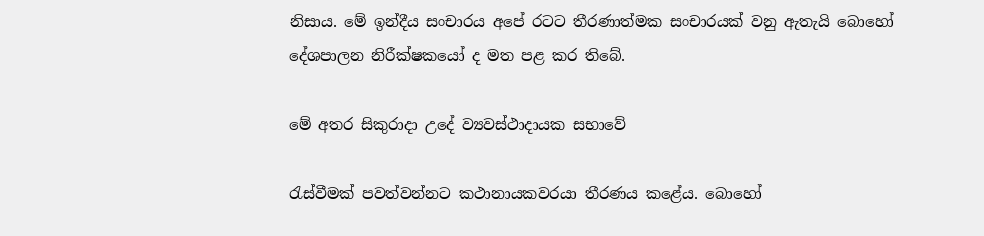නිසාය. මේ ඉන්දීය සංචාරය අපේ රටට තීරණාත්මක සංචාරයක් වනු ඇතැයි බොහෝ දේශපාලන නිරීක්ෂකයෝ ද මත පළ කර තිබේ.

මේ අතර සිකුරාදා උදේ ව්‍යවස්ථාදායක සභාවේ

රැස්වීමක් පවත්වන්නට කථානායකවරයා තීරණය කළේය. බොහෝ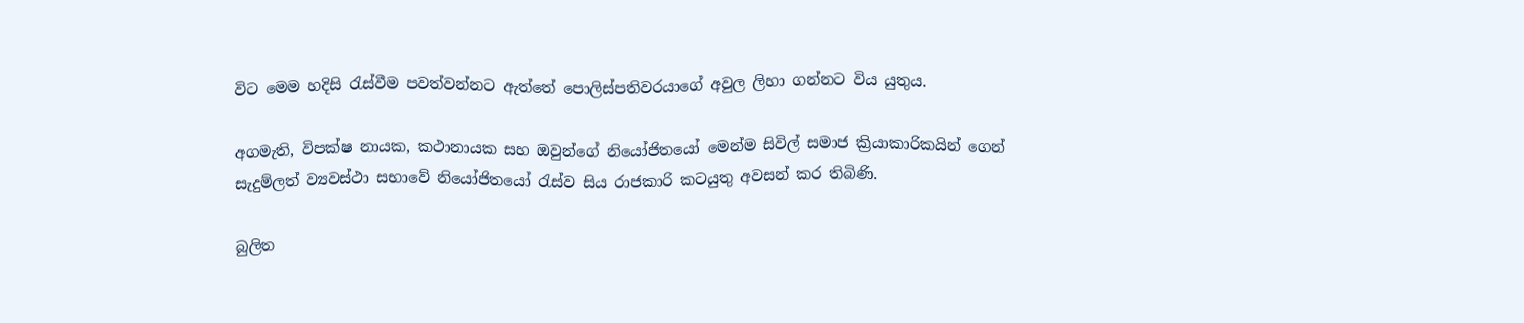විට මෙම හදිසි රැස්වීම පවත්වන්නට ඇත්තේ පොලිස්පතිවරයාගේ අවුල ලිහා ගන්නට විය යුතුය.

අගමැති, විපක්ෂ නායක, කථානායක සහ ඔවුන්ගේ නියෝජිතයෝ මෙන්ම සිවිල් සමාජ ක්‍රියාකාරිකයින් ගෙන් සැදුම්ලත් ව්‍යවස්ථා සභාවේ නියෝජිතයෝ රැස්ව සිය රාජකාරි කටයුතු අවසන් කර තිබිණි.

බුලිත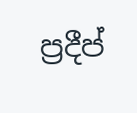ප්‍රදීප්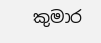කුමාර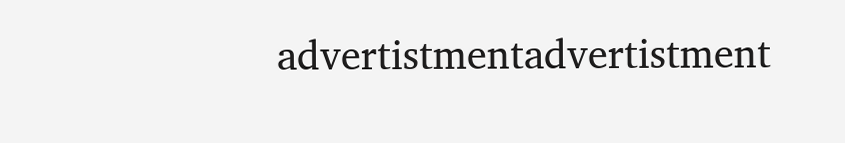advertistmentadvertistment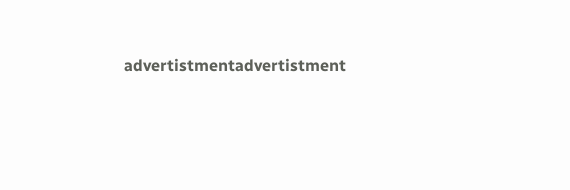advertistmentadvertistment